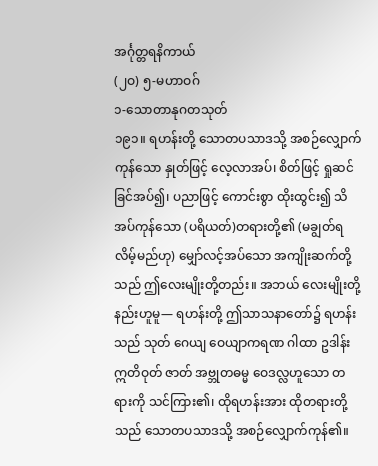အင်္ဂုတ္တရနိကာယ်
(၂ဝ) ၅-မဟာဝဂ်
၁-သောတာနုဂတသုတ်
၁၉၁။ ရဟန်းတို့ သောတပသာဒသို့ အစဉ်လျှောက်ကုန်သော နှုတ်ဖြင့် လေ့လာအပ်၊ စိတ်ဖြင့် ရှုဆင်ခြင်အပ်၍၊ ပညာဖြင့် ကောင်းစွာ ထိုးထွင်း၍ သိအပ်ကုန်သော (ပရိယတ်)တရားတို့၏ (မချွတ်ရလိမ့်မည်ဟု) မျှော်လင့်အပ်သော အကျိုးဆက်တို့သည် ဤလေးမျိုးတို့တည်း။ အဘယ် လေးမျိုးတို့နည်းဟူမူ— ရဟန်းတို့ ဤသာသနာတော်၌ ရဟန်းသည် သုတ် ဂေယျ ဝေယျာကရဏ ဂါထာ ဥဒါန်း ဣတိဝုတ် ဇာတ် အဗ္ဘုတဓမ္မ ဝေဒလ္လဟူသော တရားကို သင်ကြား၏၊ ထိုရဟန်းအား ထိုတရားတို့သည် သောတပသာဒသို့ အစဉ်လျှောက်ကုန်၏။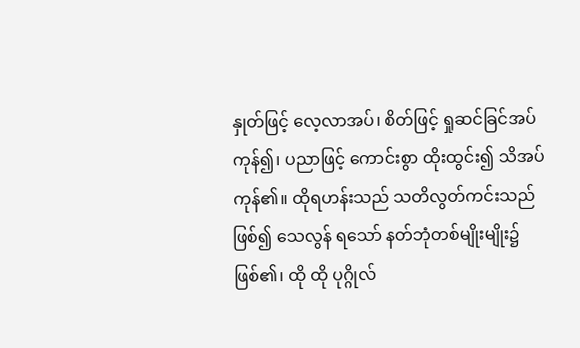နှုတ်ဖြင့် လေ့လာအပ်၊ စိတ်ဖြင့် ရှုဆင်ခြင်အပ်ကုန်၍၊ ပညာဖြင့် ကောင်းစွာ ထိုးထွင်း၍ သိအပ်ကုန်၏။ ထိုရဟန်းသည် သတိလွတ်ကင်းသည် ဖြစ်၍ သေလွန် ရသော် နတ်ဘုံတစ်မျိုးမျိုး၌ ဖြစ်၏၊ ထို ထို ပုဂ္ဂိုလ်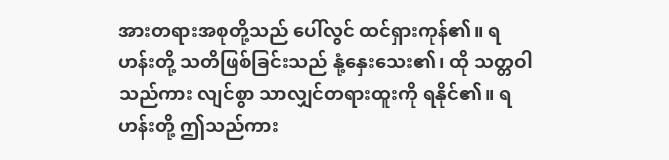အားတရားအစုတို့သည် ပေါ်လွင် ထင်ရှားကုန်၏။ ရဟန်းတို့ သတိဖြစ်ခြင်းသည် နုံ့နှေးသေး၏၊ ထို သတ္တဝါသည်ကား လျင်စွာ သာလျှင်တရားထူးကို ရနိုင်၏။ ရဟန်းတို့ ဤသည်ကား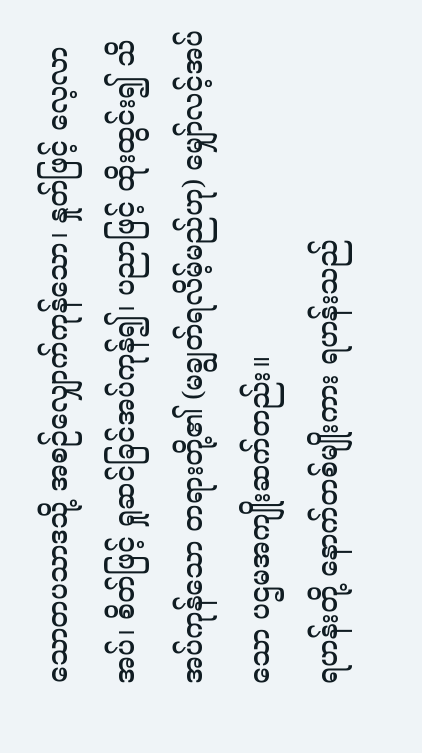သောတပသာဒသို့ အစဉ်လျှောက်ကုန်သော၊ နှုတ်ဖြင့် လေ့လာအပ်၊ စိတ်ဖြင့် ရှုဆင်ခြင်အပ်ကုန်၍၊ ပညာဖြင့် ထိုးထွင်း၍ သိအပ်ကုန်သော တရားတို့၏ (မချွတ်ရလိမ့်မည်ဟု) မျှော်လင့်အပ်သော ပဌမအကျိုးဆက်တည်း။
ရဟန်းတို့ နောက်တစ်မျိုးကား ရဟန်းသည်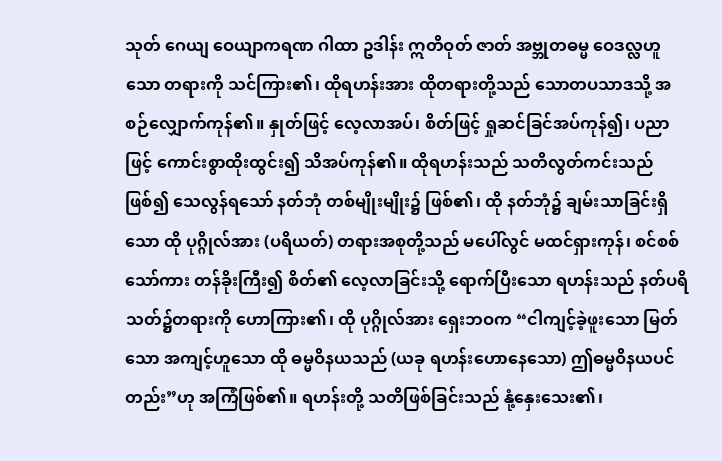သုတ် ဂေယျ ဝေယျာကရဏ ဂါထာ ဥဒါန်း ဣတိဝုတ် ဇာတ် အဗ္ဘုတဓမ္မ ဝေဒလ္လဟူသော တရားကို သင်ကြား၏၊ ထိုရဟန်းအား ထိုတရားတို့သည် သောတပသာဒသို့ အစဉ်လျှောက်ကုန်၏။ နှုတ်ဖြင့် လေ့လာအပ်၊ စိတ်ဖြင့် ရှုဆင်ခြင်အပ်ကုန်၍၊ ပညာဖြင့် ကောင်းစွာထိုးထွင်း၍ သိအပ်ကုန်၏။ ထိုရဟန်းသည် သတိလွတ်ကင်းသည်ဖြစ်၍ သေလွန်ရသော် နတ်ဘုံ တစ်မျိုးမျိုး၌ ဖြစ်၏၊ ထို နတ်ဘုံ၌ ချမ်းသာခြင်းရှိသော ထို ပုဂ္ဂိုလ်အား (ပရိယတ်) တရားအစုတို့သည် မပေါ်လွင် မထင်ရှားကုန်၊ စင်စစ်သော်ကား တန်ခိုးကြီး၍ စိတ်၏ လေ့လာခြင်းသို့ ရောက်ပြီးသော ရဟန်းသည် နတ်ပရိသတ်၌တရားကို ဟောကြား၏၊ ထို ပုဂ္ဂိုလ်အား ရှေးဘဝက “ငါကျင့်ခဲ့ဖူးသော မြတ်သော အကျင့်ဟူသော ထို ဓမ္မဝိနယသည် (ယခု ရဟန်းဟောနေသော) ဤဓမ္မဝိနယပင်တည်း”ဟု အကြံဖြစ်၏။ ရဟန်းတို့ သတိဖြစ်ခြင်းသည် နုံ့နှေးသေး၏၊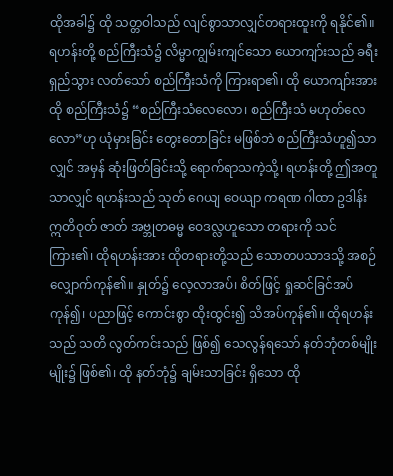ထိုအခါ၌ ထို သတ္တဝါသည် လျင်စွာသာလျှင်တရားထူးကို ရနိုင်၏။ ရဟန်းတို့ စည်ကြီးသံ၌ လိမ္မာကျွမ်းကျင်သော ယောကျာ်းသည် ခရီးရှည်သွား လတ်သော် စည်ကြီးသံကို ကြားရာ၏၊ ထို ယောကျာ်းအား ထို စည်ကြီးသံ၌ “စည်ကြီးသံလေလော၊ စည်ကြီးသံ မဟုတ်လေလော”ဟု ယုံမှားခြင်း တွေးတောခြင်း မဖြစ်ဘဲ စည်ကြီးသံဟူ၍သာလျှင် အမှန် ဆုံးဖြတ်ခြင်းသို့ ရောက်ရာသကဲ့သို့၊ ရဟန်းတို့ ဤအတူသာလျှင် ရဟန်းသည် သုတ် ဂေယျ ဝေယျာ ကရဏ ဂါထာ ဥဒါန်း ဣတိဝုတ် ဇာတ် အဗ္ဘုတဓမ္မ ဝေဒလ္လဟူသော တရားကို သင်ကြား၏၊ ထိုရဟန်းအား ထိုတရားတို့သည် သောတပသာဒသို့ အစဉ်လျှောက်ကုန်၏။ နှုတ်၌ လေ့လာအပ်၊ စိတ်ဖြင့် ရှုဆင်ခြင်အပ်ကုန်၍၊ ပညာဖြင့် ကောင်းစွာ ထိုးထွင်း၍ သိအပ်ကုန်၏။ ထိုရဟန်းသည် သတိ လွတ်ကင်းသည် ဖြစ်၍ သေလွန်ရသော် နတ်ဘုံတစ်မျိုးမျိုး၌ ဖြစ်၏၊ ထို နတ်ဘုံ၌ ချမ်းသာခြင်း ရှိသော ထို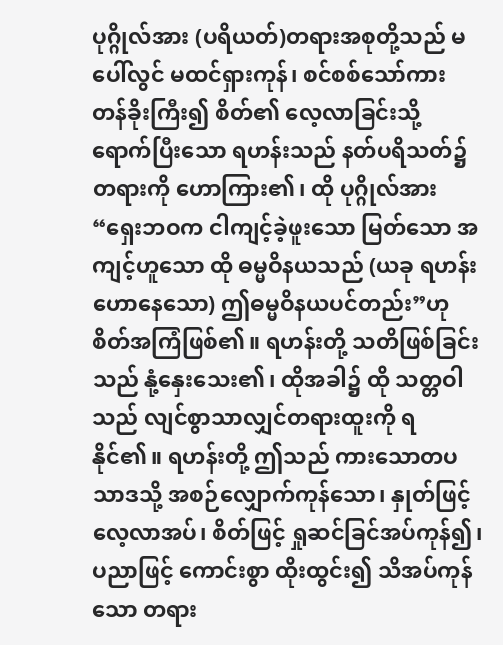ပုဂ္ဂိုလ်အား (ပရိယတ်)တရားအစုတို့သည် မပေါ်လွင် မထင်ရှားကုန်၊ စင်စစ်သော်ကား တန်ခိုးကြီး၍ စိတ်၏ လေ့လာခြင်းသို့ ရောက်ပြီးသော ရဟန်းသည် နတ်ပရိသတ်၌တရားကို ဟောကြား၏၊ ထို ပုဂ္ဂိုလ်အား “ရှေးဘဝက ငါကျင့်ခဲ့ဖူးသော မြတ်သော အကျင့်ဟူသော ထို ဓမ္မဝိနယသည် (ယခု ရဟန်း ဟောနေသော) ဤဓမ္မဝိနယပင်တည်း”ဟု စိတ်အကြံဖြစ်၏။ ရဟန်းတို့ သတိဖြစ်ခြင်းသည် နုံ့နှေးသေး၏၊ ထိုအခါ၌ ထို သတ္တဝါသည် လျင်စွာသာလျှင်တရားထူးကို ရနိုင်၏။ ရဟန်းတို့ ဤသည် ကားသောတပသာဒသို့ အစဉ်လျှောက်ကုန်သော၊ နှုတ်ဖြင့် လေ့လာအပ်၊ စိတ်ဖြင့် ရှုဆင်ခြင်အပ်ကုန်၍၊ ပညာဖြင့် ကောင်းစွာ ထိုးထွင်း၍ သိအပ်ကုန်သော တရား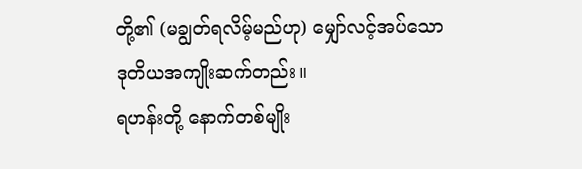တို့၏ (မချွတ်ရလိမ့်မည်ဟု) မျှော်လင့်အပ်သော ဒုတိယအကျိုးဆက်တည်း။
ရဟန်းတို့ နောက်တစ်မျိုး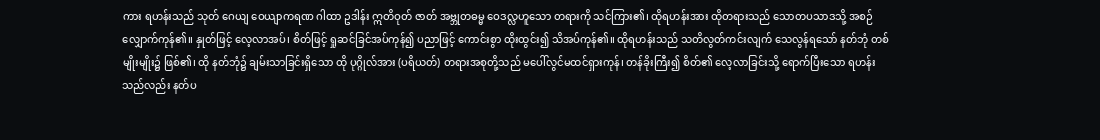ကား ရဟန်းသည် သုတ် ဂေယျ ဝေယျာကရဏ ဂါထာ ဥဒါန်း ဣတိဝုတ် ဇာတ် အဗ္ဘုတဓမ္မ ဝေဒလ္လဟူသော တရားကို သင်ကြား၏၊ ထိုရဟန်းအား ထိုတရားသည် သောတပသာဒသို့ အစဉ်လျှောက်ကုန်၏။ နှုတ်ဖြင့် လေ့လာအပ်၊ စိတ်ဖြင့် ရှုဆင်ခြင်အပ်ကုန်၍ ပညာဖြင့် ကောင်းစွာ ထိုးထွင်း၍ သိအပ်ကုန်၏။ ထိုရဟန်းသည် သတိလွတ်ကင်းလျက် သေလွန်ရသော် နတ်ဘုံ တစ်မျိုးမျိုး၌ ဖြစ်၏၊ ထို နတ်ဘုံ၌ ချမ်းသာခြင်းရှိသော ထို ပုဂ္ဂိုလ်အား (ပရိယတ်) တရားအစုတို့သည် မပေါ်လွင်မထင်ရှားကုန်၊ တန်ခိုးကြီး၍ စိတ်၏ လေ့လာခြင်းသို့ ရောက်ပြီးသော ရဟန်းသည်လည်း နတ်ပ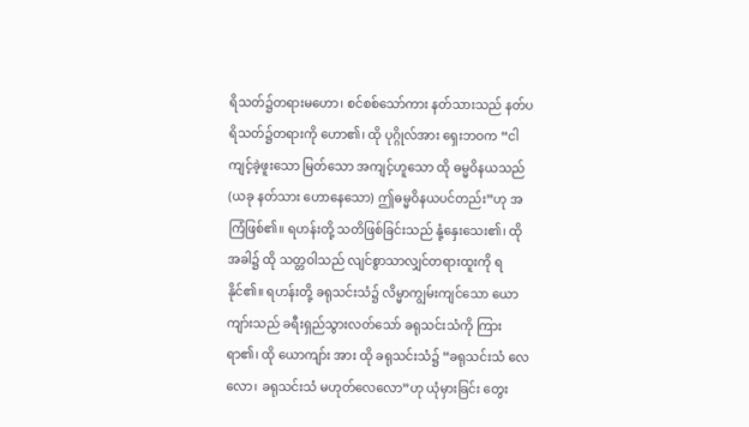ရိသတ်၌တရားမဟော၊ စင်စစ်သော်ကား နတ်သားသည် နတ်ပရိသတ်၌တရားကို ဟော၏၊ ထို ပုဂ္ဂိုလ်အား ရှေးဘဝက “ငါကျင့်ခဲ့ဖူးသော မြတ်သော အကျင့်ဟူသော ထို ဓမ္မဝိနယသည် (ယခု နတ်သား ဟောနေသော) ဤဓမ္မဝိနယပင်တည်း”ဟု အကြံဖြစ်၏။ ရဟန်းတို့ သတိဖြစ်ခြင်းသည် နုံ့နှေးသေး၏၊ ထိုအခါ၌ ထို သတ္တဝါသည် လျင်စွာသာလျှင်တရားထူးကို ရနိုင်၏။ ရဟန်းတို့ ခရုသင်းသံ၌ လိမ္မာကျွမ်းကျင်သော ယောကျာ်းသည် ခရီးရှည်သွားလတ်သော် ခရုသင်းသံကို ကြားရာ၏၊ ထို ယောကျာ်း အား ထို ခရုသင်းသံ၌ “ခရုသင်းသံ လေလော၊ ခရုသင်းသံ မဟုတ်လေလော”ဟု ယုံမှားခြင်း တွေး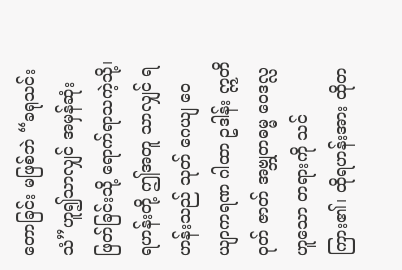တောခြင်း မဖြစ်ဘဲ “ခရုသင်းသံ”ဟူ၍သာလျှင် အမှန်ဆုံးဖြတ်ခြင်းသို့ ရောက်ရာသကဲ့သို့၊ ရဟန်းတို့ ဤအတူ သာလျှင် ရဟန်းသည် သုတ် ဂေယျ ဝေယျာကရဏ ဂါထာ ဥဒါန်း ဣတိဝုတ် ဇာတ် အဗ္ဘုတဓမ္မ ဝေဒလ္လဟူသော တရားကို သင်ကြား၏၊ ထိုရဟန်းအား ထိုတ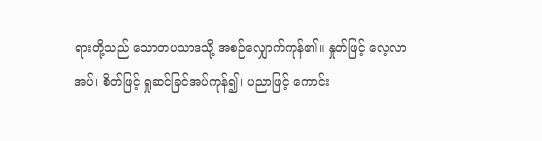ရားတို့သည် သောတပသာဒသို့ အစဉ်လျှောက်ကုန်၏။ နှုတ်ဖြင့် လေ့လာအပ်၊ စိတ်ဖြင့် ရှုဆင်ခြင်အပ်ကုန်၍၊ ပညာဖြင့် ကောင်း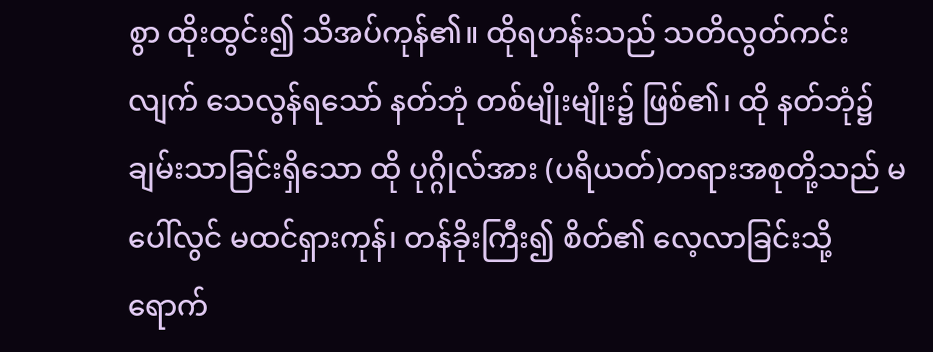စွာ ထိုးထွင်း၍ သိအပ်ကုန်၏။ ထိုရဟန်းသည် သတိလွတ်ကင်းလျက် သေလွန်ရသော် နတ်ဘုံ တစ်မျိုးမျိုး၌ ဖြစ်၏၊ ထို နတ်ဘုံ၌ ချမ်းသာခြင်းရှိသော ထို ပုဂ္ဂိုလ်အား (ပရိယတ်)တရားအစုတို့သည် မပေါ်လွင် မထင်ရှားကုန်၊ တန်ခိုးကြီး၍ စိတ်၏ လေ့လာခြင်းသို့ ရောက်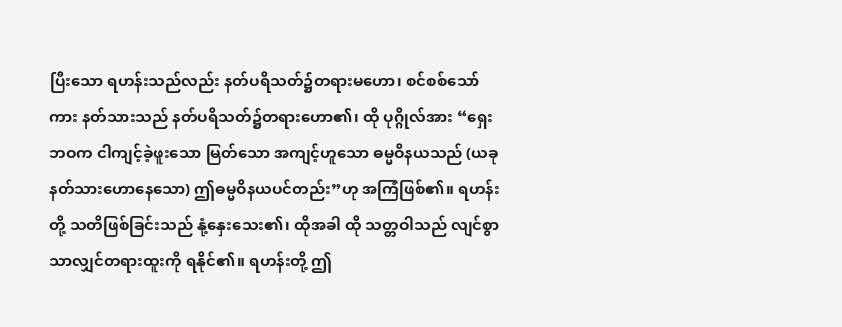ပြီးသော ရဟန်းသည်လည်း နတ်ပရိသတ်၌တရားမဟော၊ စင်စစ်သော်ကား နတ်သားသည် နတ်ပရိသတ်၌တရားဟော၏၊ ထို ပုဂ္ဂိုလ်အား “ရှေးဘဝက ငါကျင့်ခဲ့ဖူးသော မြတ်သော အကျင့်ဟူသော ဓမ္မဝိနယသည် (ယခု နတ်သားဟောနေသော) ဤဓမ္မဝိနယပင်တည်း”ဟု အကြံဖြစ်၏။ ရဟန်းတို့ သတိဖြစ်ခြင်းသည် နုံ့နှေးသေး၏၊ ထိုအခါ ထို သတ္တဝါသည် လျင်စွာသာလျှင်တရားထူးကို ရနိုင်၏။ ရဟန်းတို့ ဤ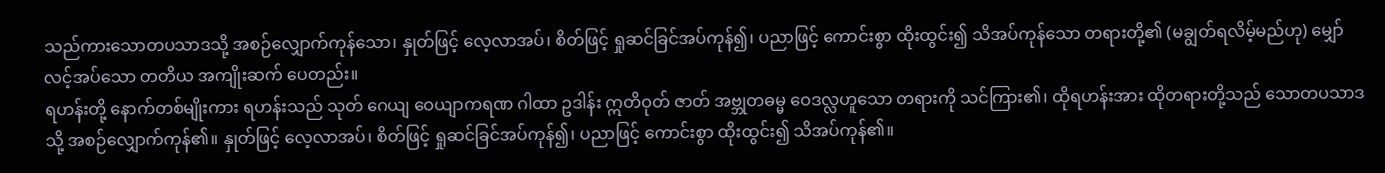သည်ကားသောတပသာဒသို့ အစဉ်လျှောက်ကုန်သော၊ နှုတ်ဖြင့် လေ့လာအပ်၊ စိတ်ဖြင့် ရှုဆင်ခြင်အပ်ကုန်၍၊ ပညာဖြင့် ကောင်းစွာ ထိုးထွင်း၍ သိအပ်ကုန်သော တရားတို့၏ (မချွတ်ရလိမ့်မည်ဟု) မျှော်လင့်အပ်သော တတိယ အကျိုးဆက် ပေတည်း။
ရဟန်းတို့ နောက်တစ်မျိုးကား ရဟန်းသည် သုတ် ဂေယျ ဝေယျာကရဏ ဂါထာ ဥဒါန်း ဣတိဝုတ် ဇာတ် အဗ္ဘုတဓမ္မ ဝေဒလ္လဟူသော တရားကို သင်ကြား၏၊ ထိုရဟန်းအား ထိုတရားတို့သည် သောတပသာဒသို့ အစဉ်လျှောက်ကုန်၏။ နှုတ်ဖြင့် လေ့လာအပ်၊ စိတ်ဖြင့် ရှုဆင်ခြင်အပ်ကုန်၍၊ ပညာဖြင့် ကောင်းစွာ ထိုးထွင်း၍ သိအပ်ကုန်၏။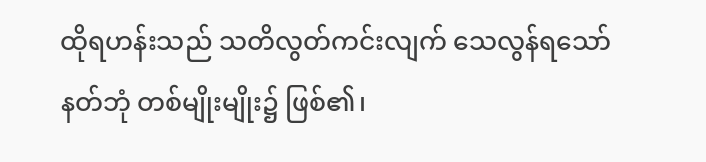ထိုရဟန်းသည် သတိလွတ်ကင်းလျက် သေလွန်ရသော် နတ်ဘုံ တစ်မျိုးမျိုး၌ ဖြစ်၏၊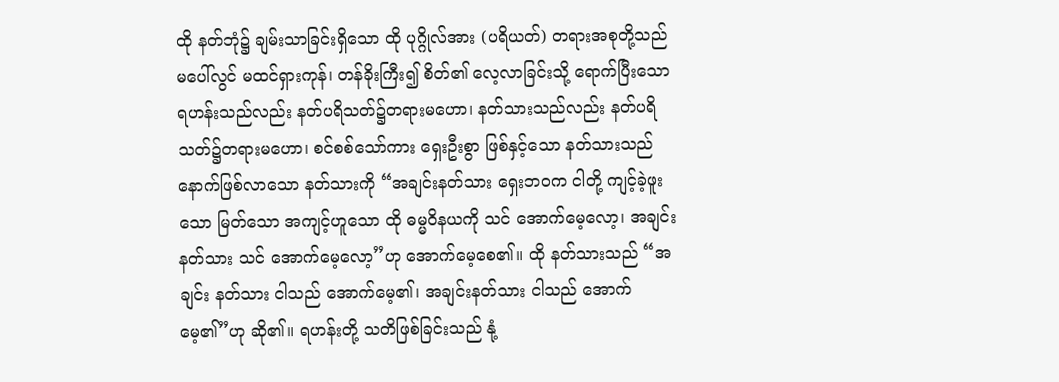ထို နတ်ဘုံ၌ ချမ်းသာခြင်းရှိသော ထို ပုဂ္ဂိုလ်အား (ပရိယတ်) တရားအစုတို့သည် မပေါ်လွင် မထင်ရှားကုန်၊ တန်ခိုးကြီး၍ စိတ်၏ လေ့လာခြင်းသို့ ရောက်ပြီးသော ရဟန်းသည်လည်း နတ်ပရိသတ်၌တရားမဟော၊ နတ်သားသည်လည်း နတ်ပရိသတ်၌တရားမဟော၊ စင်စစ်သော်ကား ရှေးဦးစွာ ဖြစ်နှင့်သော နတ်သားသည် နောက်ဖြစ်လာသော နတ်သားကို “အချင်းနတ်သား ရှေးဘဝက ငါတို့ ကျင့်ခဲ့ဖူးသော မြတ်သော အကျင့်ဟူသော ထို ဓမ္မဝိနယကို သင် အောက်မေ့လော့၊ အချင်းနတ်သား သင် အောက်မေ့လော့”ဟု အောက်မေ့စေ၏။ ထို နတ်သားသည် “အချင်း နတ်သား ငါသည် အောက်မေ့၏၊ အချင်းနတ်သား ငါသည် အောက်မေ့၏”ဟု ဆို၏။ ရဟန်းတို့ သတိဖြစ်ခြင်းသည် နုံ့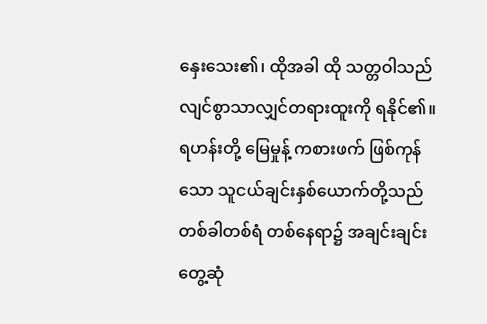နှေးသေး၏၊ ထိုအခါ ထို သတ္တဝါသည် လျင်စွာသာလျှင်တရားထူးကို ရနိုင်၏။ ရဟန်းတို့ မြေမှုန့် ကစားဖက် ဖြစ်ကုန်သော သူငယ်ချင်းနှစ်ယောက်တို့သည် တစ်ခါတစ်ရံ တစ်နေရာ၌ အချင်းချင်း တွေ့ဆုံ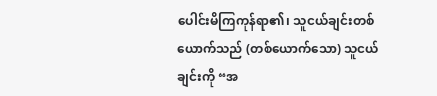ပေါင်းမိကြကုန်ရာ၏၊ သူငယ်ချင်းတစ်ယောက်သည် (တစ်ယောက်သော) သူငယ်ချင်းကို “အ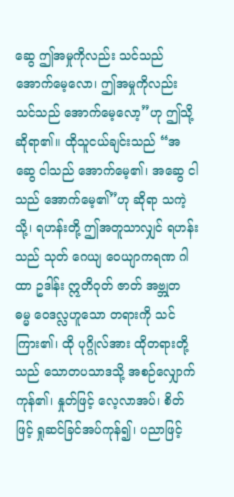ဆွေ ဤအမှုကိုလည်း သင်သည် အောက်မေ့လော၊ ဤအမှုကိုလည်း သင်သည် အောက်မေ့လော့”ဟု ဤသို့ ဆိုရာ၏။ ထိုသူငယ်ချင်းသည် “အဆွေ ငါသည် အောက်မေ့၏၊ အဆွေ ငါသည် အောက်မေ့၏”ဟု ဆိုရာ သကဲ့သို့၊ ရဟန်းတို့ ဤအတူသာလျှင် ရဟန်းသည် သုတ် ဂေယျ ဝေယျာကရဏ ဂါထာ ဥဒါန်း ဣတိဝုတ် ဇာတ် အဗ္ဘုတ ဓမ္မ ဝေဒလ္လဟူသော တရားကို သင်ကြား၏၊ ထို ပုဂ္ဂိုလ်အား ထိုတရားတို့သည် သောတပသာဒသို့ အစဉ်လျှောက်ကုန်၏၊ နှုတ်ဖြင့် လေ့လာအပ်၊ စိတ်ဖြင့် ရှုဆင်ခြင်အပ်ကုန်၍၊ ပညာဖြင့်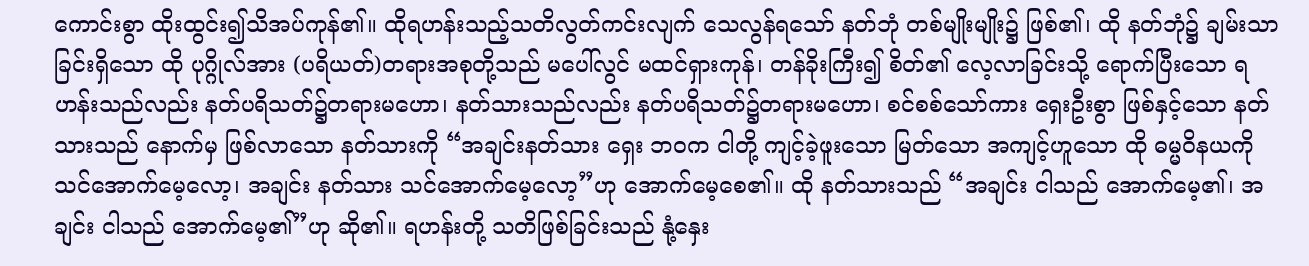ကောင်းစွာ ထိုးထွင်း၍သိအပ်ကုန်၏။ ထိုရဟန်းသည့်သတိလွတ်ကင်းလျက် သေလွန်ရသော် နတ်ဘုံ တစ်မျိုးမျိုး၌ ဖြစ်၏၊ ထို နတ်ဘုံ၌ ချမ်းသာခြင်းရှိသော ထို ပုဂ္ဂိုလ်အား (ပရိယတ်)တရားအစုတို့သည် မပေါ်လွင် မထင်ရှားကုန်၊ တန်ခိုးကြီး၍ စိတ်၏ လေ့လာခြင်းသို့ ရောက်ပြီးသော ရဟန်းသည်လည်း နတ်ပရိသတ်၌တရားမဟော၊ နတ်သားသည်လည်း နတ်ပရိသတ်၌တရားမဟော၊ စင်စစ်သော်ကား ရှေးဦးစွာ ဖြစ်နှင့်သော နတ်သားသည် နောက်မှ ဖြစ်လာသော နတ်သားကို “အချင်းနတ်သား ရှေး ဘဝက ငါတို့ ကျင့်ခဲ့ဖူးသော မြတ်သော အကျင့်ဟူသော ထို ဓမ္မဝိနယကို သင်အောက်မေ့လော့၊ အချင်း နတ်သား သင်အောက်မေ့လော့”ဟု အောက်မေ့စေ၏။ ထို နတ်သားသည် “အချင်း ငါသည် အောက်မေ့၏၊ အချင်း ငါသည် အောက်မေ့၏”ဟု ဆို၏။ ရဟန်းတို့ သတိဖြစ်ခြင်းသည် နုံ့နှေး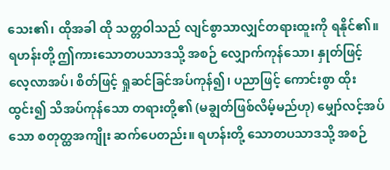သေး၏၊ ထိုအခါ ထို သတ္တဝါသည် လျင်စွာသာလျှင်တရားထူးကို ရနိုင်၏။ ရဟန်းတို့ ဤကားသောတပသာဒသို့ အစဉ် လျှောက်ကုန်သော၊ နှုတ်ဖြင့် လေ့လာအပ်၊ စိတ်ဖြင့် ရှုဆင်ခြင်အပ်ကုန်၍၊ ပညာဖြင့် ကောင်းစွာ ထိုးထွင်း၍ သိအပ်ကုန်သော တရားတို့၏ (မချွတ်ဖြစ်လိမ့်မည်ဟု) မျှော်လင့်အပ်သော စတုတ္ထအကျိုး ဆက်ပေတည်း။ ရဟန်းတို့ သောတပသာဒသို့ အစဉ်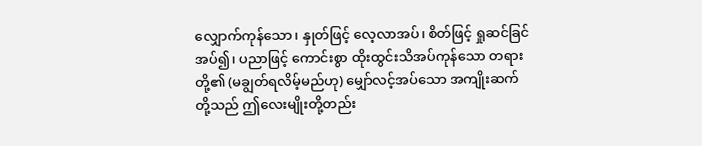လျှောက်ကုန်သော၊ နှုတ်ဖြင့် လေ့လာအပ်၊ စိတ်ဖြင့် ရှုဆင်ခြင်အပ်၍၊ ပညာဖြင့် ကောင်းစွာ ထိုးထွင်းသိအပ်ကုန်သော တရားတို့၏ (မချွတ်ရလိမ့်မည်ဟု) မျှော်လင့်အပ်သော အကျိုးဆက်တို့သည် ဤလေးမျိုးတို့တည်း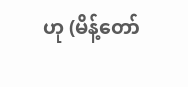ဟု (မိန့်တော်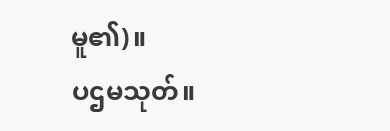မူ၏)။
ပဌမသုတ်။